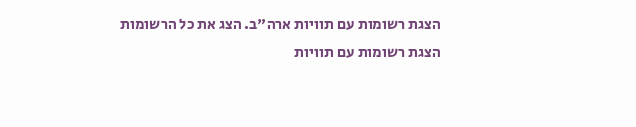הצגת רשומות עם תוויות ארה"ב. הצג את כל הרשומות
הצגת רשומות עם תוויות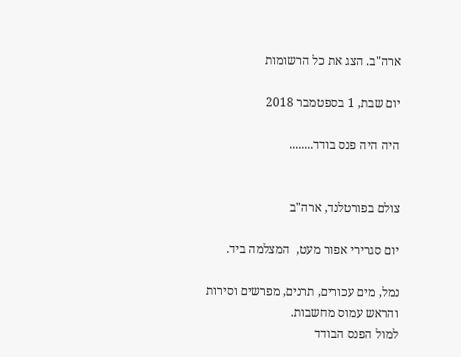ארה"ב. הצג את כל הרשומות

יום שבת, 1 בספטמבר 2018

היה היה פנס בודד........


צולם בפורטלנד, ארה"ב

יום סגרירי אפור מעט,  המצלמה ביד.

נמל, מים עכורים, תרנים, מפרשים וסירות
והראש עמוס מחשבות.
למול הפנס הבודד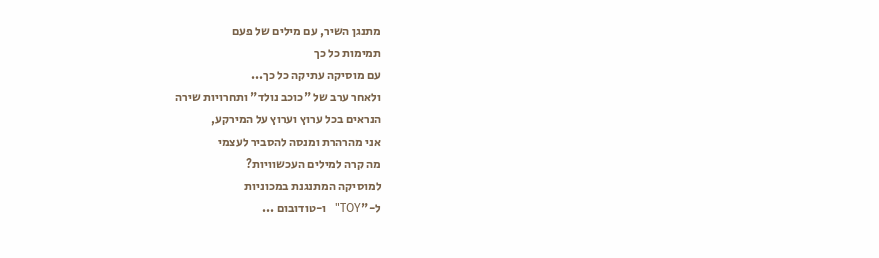מתנגן השיר, עם מילים של פעם
תמימות כל כך
עם מוסיקה עתיקה כל כך...
ולאחר ערב של "כוכב נולד" ותחרויות שירה
הנראים בכל ערוץ וערוץ על המירקע,
אני מהרהרת ומנסה להסביר לעצמי
מה קרה למילים העכשוויות?
למוסיקה המתנגנת במכוניות
ל-"TOY"   ו-טודובום ...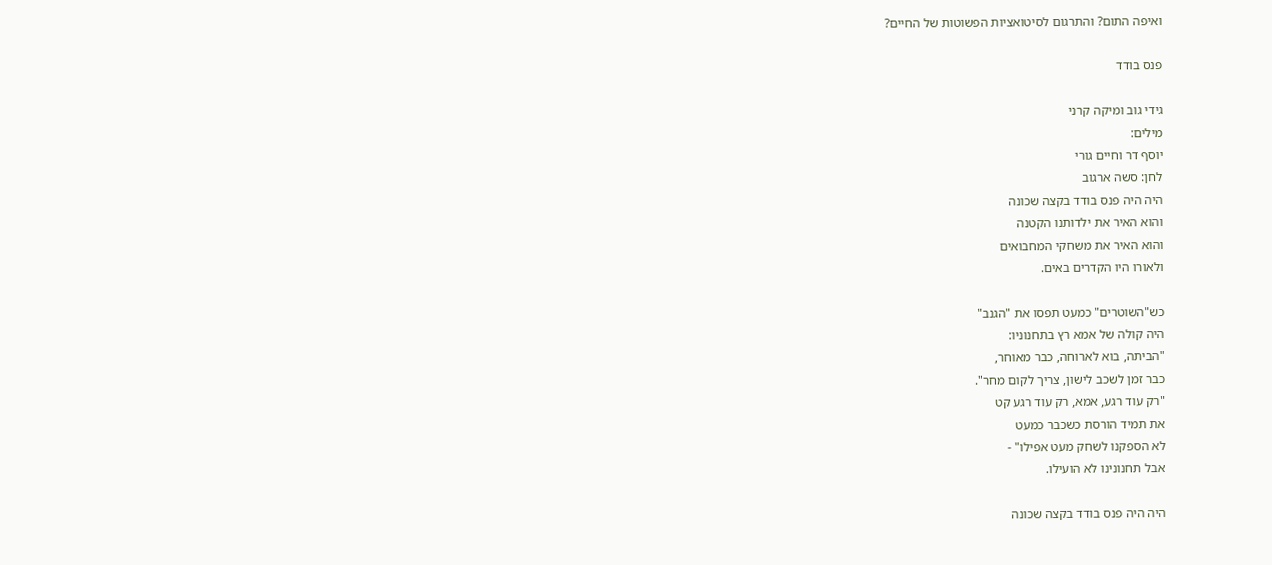ואיפה התום? והתרגום לסיטואציות הפשוטות של החיים?

פנס בודד

גידי גוב ומיקה קרני
מילים:
יוסף דר וחיים גורי
לחן: סשה ארגוב
היה היה פנס בודד בקצה שכונה
והוא האיר את ילדותנו הקטנה
והוא האיר את משחקי המחבואים
ולאורו היו הקדרים באים.

כש"השוטרים" כמעט תפסו את "הגנב"
היה קולה של אמא רץ בתחנוניו:
"הביתה, בוא לארוחה, כבר מאוחר,
כבר זמן לשכב לישון, צריך לקום מחר".
"רק עוד רגע, אמא, רק עוד רגע קט
את תמיד הורסת כשכבר כמעט
לא הספקנו לשחק מעט אפילו" -
אבל תחנונינו לא הועילו.

היה היה פנס בודד בקצה שכונה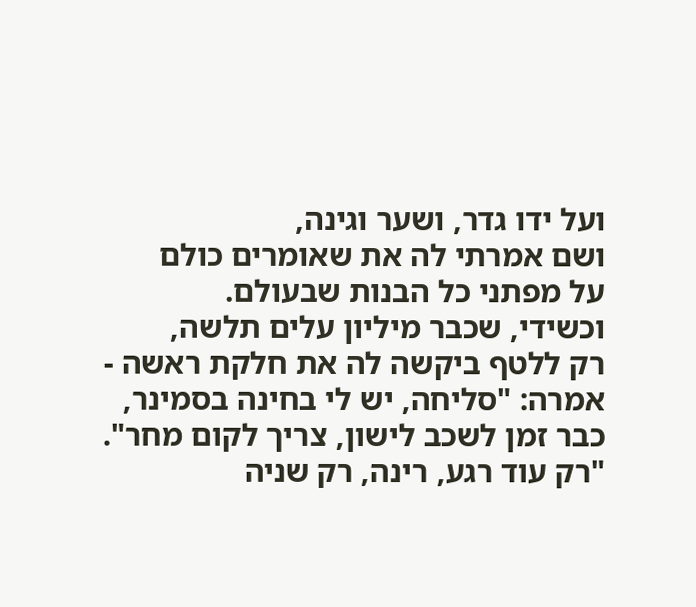ועל ידו גדר, ושער וגינה,
ושם אמרתי לה את שאומרים כולם
על מפתני כל הבנות שבעולם.
וכשידי, שכבר מיליון עלים תלשה,
רק ללטף ביקשה לה את חלקת ראשה -
אמרה: "סליחה, יש לי בחינה בסמינר,
כבר זמן לשכב לישון, צריך לקום מחר".
"רק עוד רגע, רינה, רק שניה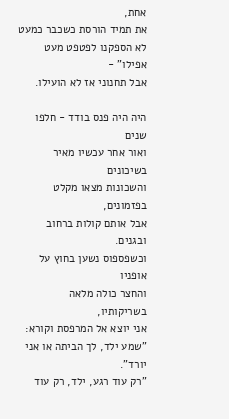אחת,
את תמיד הורסת כשכבר כמעט
לא הספקנו לפטפט מעט אפילו" -
אבל תחנוני אז לא הועילו.

היה היה פנס בודד - חלפו שנים
ואור אחר עכשיו מאיר בשיכונים
והשכונות מצאו מקלט בפזמונים,
אבל אותם קולות ברחוב ובגנים.
וכשפספוס נשען בחוץ על אופניו
והחצר כולה מלאה בשריקותיו,
אני יוצא אל המרפסת וקורא:
"שמע ילד, לך הביתה או אני יורד".
"רק עוד רגע, ילד, רק עוד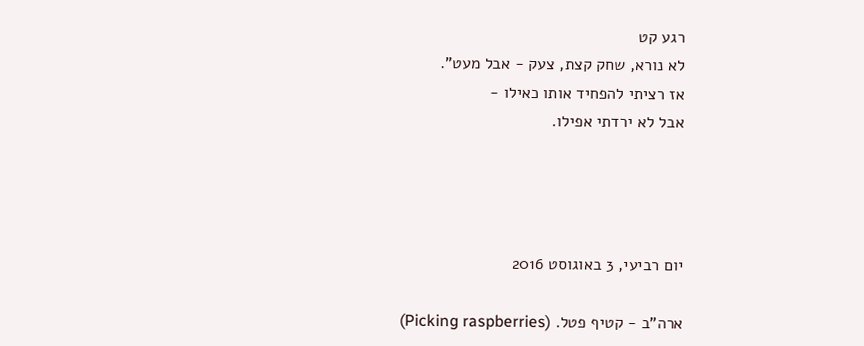רגע קט
לא נורא, שחק קצת, צעק - אבל מעט".
אז רציתי להפחיד אותו כאילו -
אבל לא ירדתי אפילו.




יום רביעי, 3 באוגוסט 2016

ארה"ב - קטיף פטל. (Picking raspberries)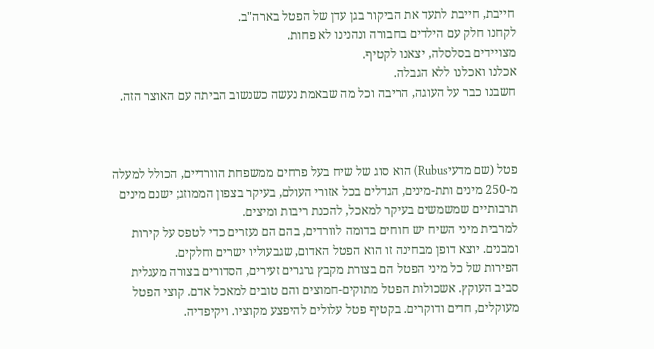חייבת, חייבת לתעד את הביקור בגן עדן של הפטל בארה"ב.
לקחנו חלק עם הילדים בחבורה ונהנינו לא פחות.
מצויידים בסלסלה, יצאנו לקטיף.
אכלנו ואכלנו ללא הגבלה.
חשבנו כבר על העוגה, הריבה וכל מה שבאמת נעשה כשנשוב הביתה עם האוצר הזה.



פטל (שם מדעיRubus) הוא סוג של שיח בעל פרחים ממשפחת הוורדיים, הכולל למעלה מ-250 מינים ותת-מינים, הגדלים בכל אזורי העולם, בעיקר בצפון הממוזג; ישנם מינים תרבותיים שמשמשים בעיקר למאכל, להכנת ריבות ומיצים.
למרבית מיני השיח יש חוחים בדומה לוורדים, בהם הם נעזרים כדי לטפס על קירות ומבנים. יוצא דופן מבחינה זו הוא הפטל האדום, שגבעוליו ישרים וחלקים.
הפירות של כל מיני הפטל הם בצורת מקבץ גרגרים זעירים, הסדורים בצורה מעגלית סביב העוקץ. אשכולות הפטל מתוקים-חמוצים והם טובים למאכל אדם. קוצי הפטל מעוקלים, חדים ודוקרים. בקטיף פטל עלולים להיפצע מקוציו. ויקיפדיה.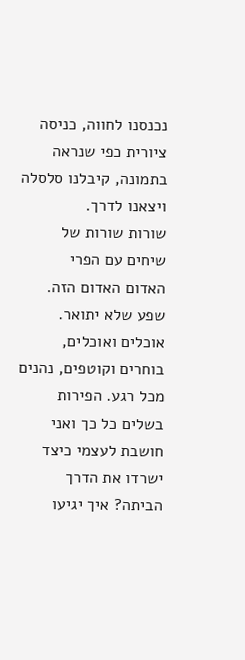נכנסנו לחווה, כניסה ציורית כפי שנראה בתמונה, קיבלנו סלסלה ויצאנו לדרך.
שורות שורות של שיחים עם הפרי                                                                                         האדום האדום הזה.
שפע שלא יתואר. אוכלים ואוכלים, בוחרים וקוטפים, נהנים מכל רגע. הפירות בשלים כל כך ואני חושבת לעצמי כיצד ישרדו את הדרך הביתה? איך יגיעו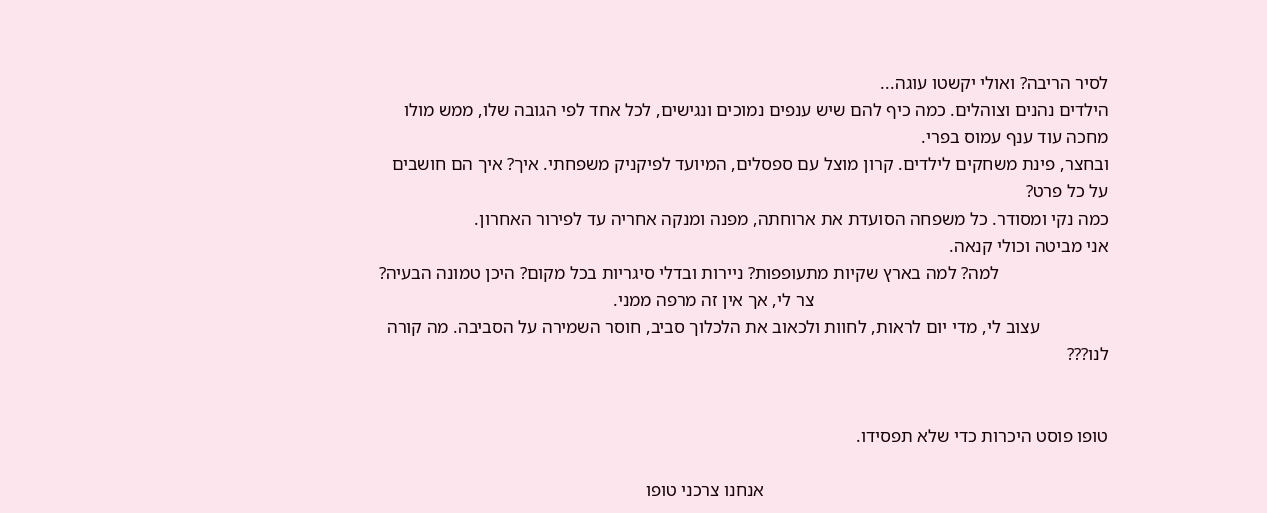לסיר הריבה? ואולי יקשטו עוגה...
הילדים נהנים וצוהלים. כמה כיף להם שיש ענפים נמוכים ונגישים, לכל אחד לפי הגובה שלו, ממש מולו מחכה עוד ענף עמוס בפרי.
ובחצר, פינת משחקים לילדים. קרון מוצל עם ספסלים, המיועד לפיקניק משפחתי. איך? איך הם חושבים על כל פרט?
כמה נקי ומסודר. כל משפחה הסועדת את ארוחתה, מפנה ומנקה אחריה עד לפירור האחרון.
אני מביטה וכולי קנאה.
                        למה? למה בארץ שקיות מתעופפות? ניירות ובדלי סיגריות בכל מקום? היכן טמונה הבעיה?
                                                                צר לי, אך אין זה מרפה ממני.
               עצוב לי, מדי יום לראות, לחוות ולכאוב את הלכלוך סביב, חוסר השמירה על הסביבה. מה קורה לנו???


טופו פוסט היכרות כדי שלא תפסידו.

                                                                           אנחנו צרכני טופו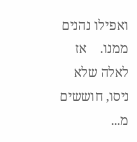ואפילו נהנים ממנו.    אז לאלה שלא ניסו, חוששים מ...